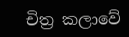චිත්‍ර කලාවේ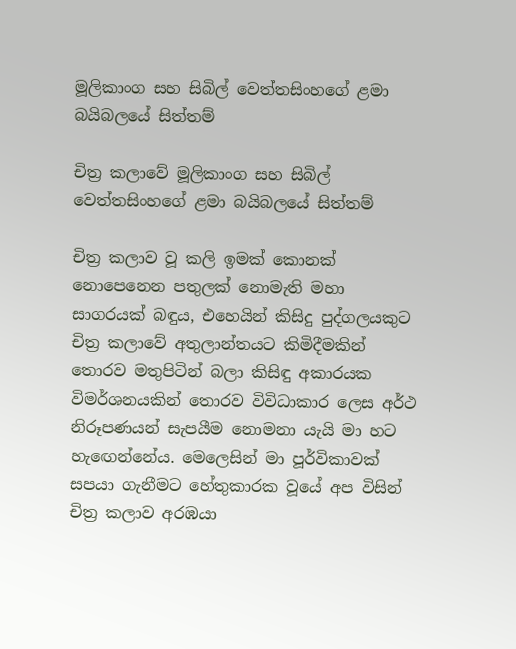මූලිකාංග සහ සිබිල් වෙත්තසිංහගේ ළමා බයිබලයේ සිත්තම්

චිත්‍ර කලාවේ මූලිකාංග සහ සිබිල් වෙත්තසිංහගේ ළමා බයිබලයේ සිත්තම්

චිත්‍ර කලාව වූ කලි ඉමක් කොනක් නොපෙනෙන පතුලක් නොමැති මහා සාගරයක් බඳුය, එහෙයින් කිසිදු පුද්ගලයකුට චිත්‍ර කලාවේ අතුලාන්තයට කිමිදීමකින් තොරව මතුපිටින් බලා කිසිඳු අකාරයක විමර්ශනයකින් තොරව විවිධාකාර ලෙස අර්ථ නිරූපණයන් සැපයීම නොමනා යැයි මා හට හැඟෙන්නේය. මෙලෙසින් මා පූර්විකාවක් සපයා ගැනීමට හේතුකාරක වූයේ අප විසින් චිත්‍ර කලාව අරඹයා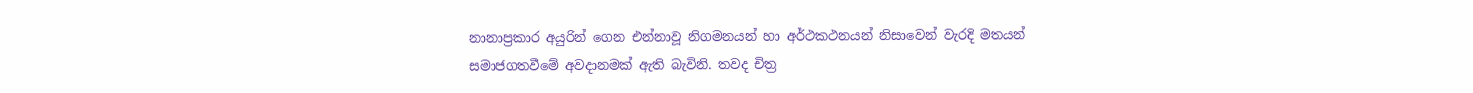නානාප්‍රකාර අයුරින් ගෙන එන්නාවූ නිගමනයන් හා අර්ථකථනයන් නිසාවෙන් වැරදි මතයන් සමාජගතවීමේ අවදානමක් ඇති බැවිනි. තවද චිත්‍ර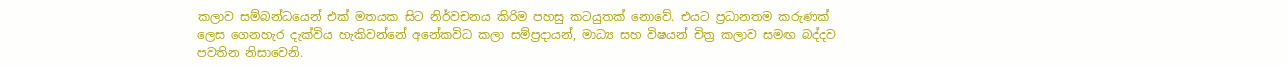කලාව සම්බන්ධයෙන් එක් මතයක සිට නිර්වචනය කිරිම පහසු කටයුතක් නොවේ. එයට ප්‍රධානතම කරුණක් ලෙස ගෙනහැර දැක්විය හැකිවන්නේ අනේකවිධ කලා සම්ප්‍රදායන්, මාධ්‍ය සහ විෂයන් චිත්‍ර කලාව සමඟ බද්දව පවතින නිසාවෙනි.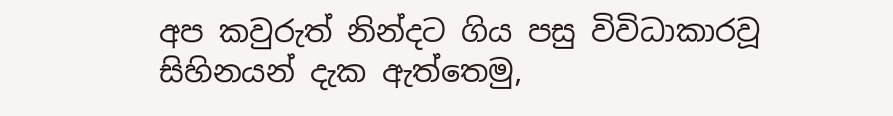අප කවුරුත් නින්දට ගිය පසු විවිධාකාරවූ සිහිනයන් දැක ඇත්තෙමු,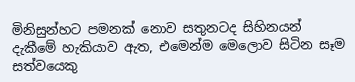මිනිසුන්හට පමනක් නොව සතුනටද සිහිනයන් දැකීමේ හැකියාව ඇත, එමෙන්ම මෙලොව සිටින සෑම සත්වයෙකු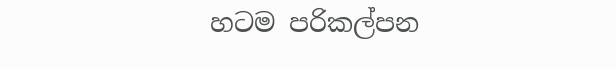හටම පරිකල්පන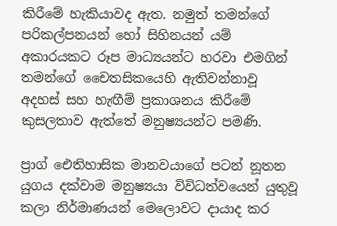කිරීමේ හැකියාවද ඇත. නමුත් තමන්ගේ පරිකල්පනයන් හෝ සිහිනයන් යම් අකාරයකට රූප මාධ්‍යයන්ට හරවා එමගින් තමන්ගේ චෛතසිකයෙහි ඇතිවන්නාවූ අදහස් සහ හැඟීම් ප්‍රකාශනය කිරීමේ කුසලතාව ඇත්තේ මනුෂ්‍යයන්ට පමණි.

ප්‍රාග් ඓතිහාසික මානවයාගේ පටන් නූතන යුගය දක්වාම මනුෂ්‍යයා විවිධත්වයෙන් යුතුවූ කලා නිර්මාණයන් මෙලොවට දායාද කර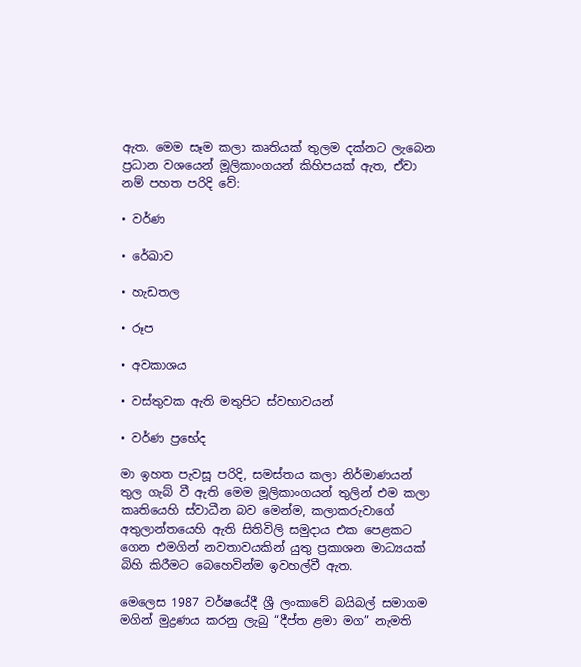ඇත. මෙම සෑම කලා කෘතියක් තුලම දක්නට ලැබෙන ප්‍රධාන වශයෙන් මූලිකාංගයන් කිහිපයක් ඇත, ඒවා නම් පහත පරිදි වේ:

• වර්ණ

• රේඛාව

• හැඩතල

• රූප

• අවකාශය

• වස්තුවක ඇති මතුපිට ස්වභාවයන්

• වර්ණ ප්‍රභේද

මා ඉහත පැවසූ පරිදි, සමස්තය කලා නිර්මාණයන් තුල ගැබ් වී ඇති මෙම මූලිකාංගයන් තුලින් එම කලා කෘතියෙහි ස්වාධීන බව මෙන්ම, කලාකරුවාගේ අතුලාන්තයෙහි ඇති සිතිවිලි සමුදාය එක පෙළකට ගෙන එමගින් නවතාවයකින් යුතු ප්‍රකාශන මාධ්‍යයක් බිහි කිරීමට බෙහෙවින්ම ඉවහල්වී ඇත.

මෙලෙස 1987 වර්ෂයේදී ශ්‍රී ලංකාවේ බයිබල් සමාගම මගින් මුද්‍රණය කරනු ලැබු “දීප්ත ළමා මග” නැමති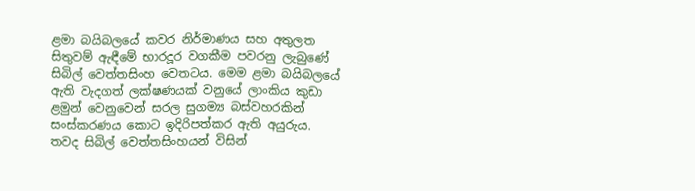ළමා බයිබලයේ කවර නිර්මාණය සහ අතුලත සිතුවම් ඇඳීමේ භාරදූර වගකීම පවරනු ලැබුණේ සිබිල් වෙත්තසිංහ වෙතටය. මෙම ළමා බයිබලයේ ඇති වැදගත් ලක්ෂණයක් වනුයේ ලාංකිය කුඩා ළමුන් වෙනුවෙන් සරල සුගම්‍ය බස්වහරකින් සංස්කරණය කොට ඉදිරිපත්කර ඇති අයුරුය.  තවද සිබිල් වෙත්තසිංහයන් විසින්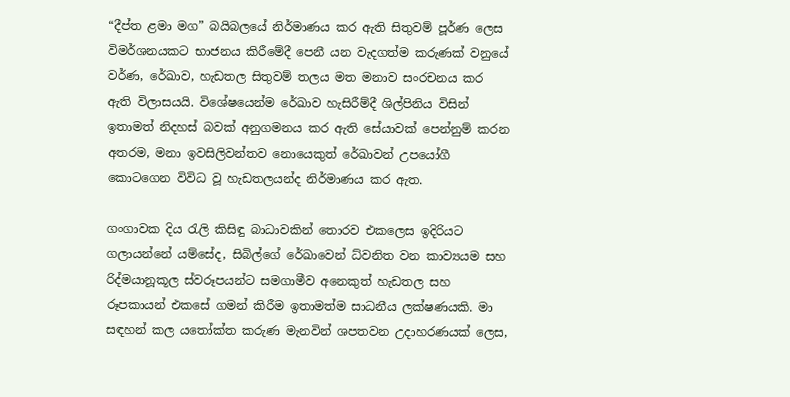“දීප්ත ළමා මග” බයිබලයේ නිර්මාණය කර ඇති සිතුවම් පූර්ණ ලෙස විමර්ශනයකට භාජනය කිරීමේදී පෙනී යන වැදගත්ම කරුණක් වනුයේ වර්ණ, රේඛාව, හැඩතල සිතුවම් තලය මත මනාව සංරචනය කර ඇති විලාසයයි. විශේෂයෙන්ම රේඛාව හැසිරීම්දී ශිල්පිනිය විසින් ඉතාමත් නිදහස් බවක් අනුගමනය කර ඇති සේයාවක් පෙන්නුම් කරන අතරම, මනා ඉවසිලිවන්තව නොයෙකුත් රේඛාවන් උපයෝගී කොටගෙන විවිධ වූ හැඩතලයන්ද නිර්මාණය කර ඇත.

ගංගාවක දිය රැලි කිසිඳු බාධාවකින් තොරව එකලෙස ඉදිරියට ගලායන්නේ යම්සේද, සිබිල්ගේ රේඛාවෙන් ධ්වනිත වන කාව්‍යයම සහ රිද්මයානූකූල ස්වරූපයන්ට සමගාමීව අනෙකුත් හැඩතල සහ රූපකායන් එකසේ ගමන් කිරීම ඉතාමත්ම සාධනීය ලක්ෂණයකි. මා සඳහන් කල යතෝක්ත කරුණ මැනවින් ශපතවන උදාහරණයක් ලෙස,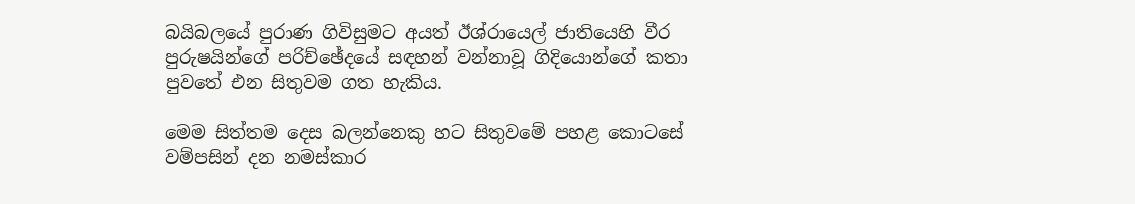බයිබලයේ පුරාණ ගිවිසුමට අයත් ඊශ්රායෙල් ජාතියෙහි වීර පුරුෂයින්ගේ පරිච්ඡේදයේ සඳහන් වන්නාවූ ගිදියොන්ගේ කතා පුවතේ එන සිතුවම ගත හැකිය.

මෙම සිත්තම දෙස බලන්නෙකු හට සිතුවමේ පහළ කොටසේ වම්පසින් දන නමස්කාර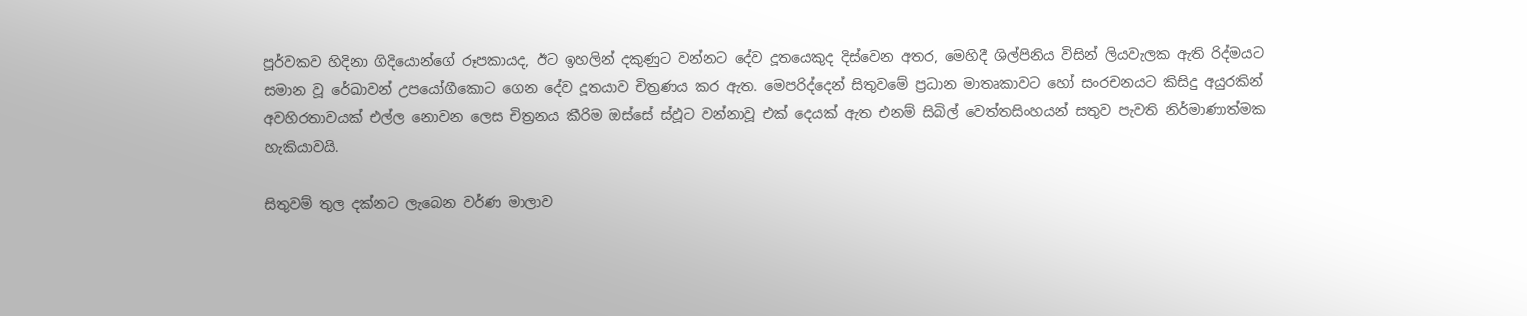පූර්වකව හිදිනා ගිදියොන්ගේ රූපකායද, ඊට ඉහලින් දකුණුට වන්නට දේව දූතයෙකුද දිස්වෙන අතර, මෙහිදී ශිල්පිනිය විසින් ලියවැලක ඇති රිද්මයට සමාන වූ රේඛාවන් උපයෝගීකොට ගෙන දේව දූතයාව චිත්‍රණය කර ඇත. මෙපරිද්දෙන් සිතුවමේ ප්‍රධාන මාතෘකාවට හෝ සංරචනයට කිසිදු අයුරකින් අවහිරතාවයක් එල්ල නොවන ලෙස චිත්‍රනය කීරිම ඔස්සේ ස්ඵූට වන්නාවූ එක් දෙයක් ඇත එනම් සිබිල් වෙත්තසිංහයන් සතුව පැවති නිර්මාණාත්මක හැකියාවයි.

සිතුවම් තුල දක්නට ලැබෙන වර්ණ මාලාව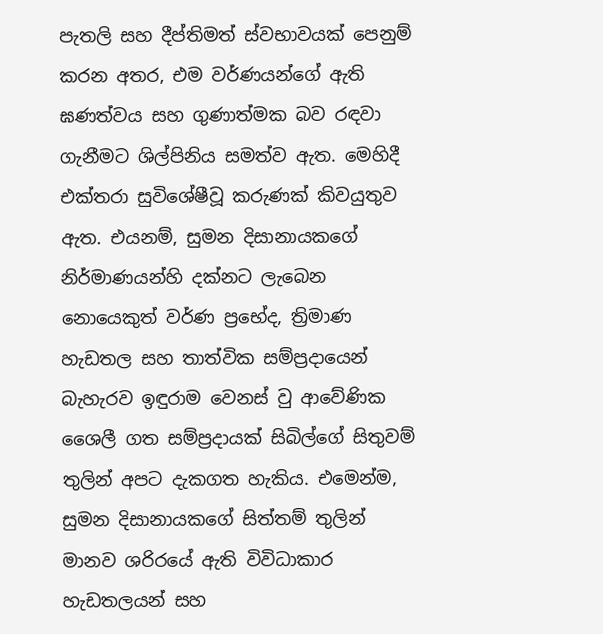පැතලි සහ දීප්තිමත් ස්වභාවයක් පෙනුම් කරන අතර, එම වර්ණයන්ගේ ඇති ඝණත්වය සහ ගුණාත්මක බව රඳවා ගැනීමට ශිල්පිනිය සමත්ව ඇත. මෙහිදී එක්තරා සුවිශේෂීවූ කරුණක් කිවයුතුව ඇත. එයනම්, සුමන දිසානායකගේ නිර්මාණයන්හි දක්නට ලැබෙන නොයෙකුත් වර්ණ ප්‍රභේද, ත්‍රිමාණ   හැඩතල සහ තාත්වික සම්ප්‍රදායෙන් බැහැරව ඉඳුරාම වෙනස් වු ආවේණික ශෛලී ගත සම්ප්‍රදායක් සිබිල්ගේ සිතුවම් තුලින් අපට දැකගත හැකිය. එමෙන්ම, සුමන දිසානායකගේ සිත්තම් තුලින් මානව ශරිරයේ ඇති විවිධාකාර හැඩතලයන් සහ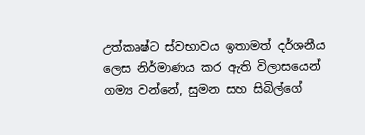උත්කෘෂ්ට ස්වභාවය ඉතාමත් දර්ශනීය ලෙස නිර්මාණය කර ඇති විලාසයෙන් ගම්‍ය වන්නේ, සුමන සහ සිබිල්ගේ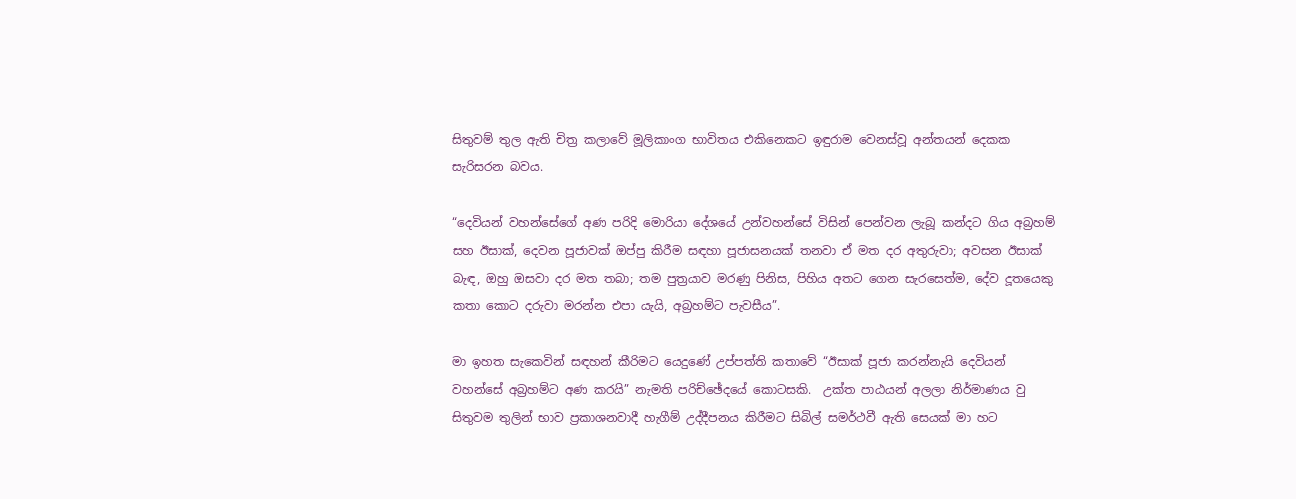සිතුවම් තුල ඇති චිත්‍ර කලාවේ මූලිකාංග භාවිතය එකිනෙකට ඉඳුරාම වෙනස්වූ අන්තයන් දෙකක සැරිසරන බවය.

“දෙවියන් වහන්සේගේ අණ පරිදි මොරියා දේශයේ උන්වහන්සේ විසින් පෙන්වන ලැබූ කන්දට ගිය අබ්‍රහම් සහ ඊසාක්, දෙවන පූජාවක් ඔප්පු කිරීම සඳහා පූජාසනයක් තනවා ඒ මත දර අතුරුවා; අවසන ඊසාක් බැඳ, ඔහු ඔසවා දර මත තබා; තම පුත්‍රයාව මරණු පිනිස, පිහිය අතට ගෙන සැරසෙත්ම, දේව දූතයෙකු කතා කොට දරුවා මරන්න එපා යැයි, අබ්‍රහම්ට පැවසීය”.

මා ඉහත සැකෙවින් සඳහන් කීරිමට යෙදුණේ උප්පත්ති කතාවේ “ඊසාක් පූජා කරන්නැයි දෙවියන් වහන්සේ අබ්‍රහම්ට අණ කරයි” නැමති පරිච්ඡේදයේ කොටසකි.  උක්ත පාඨයන් අලලා නිර්මාණය වු සිතුවම තුලින් භාව ප්‍රකාශනවාදී හැගීම් උද්දීපනය කිරීමට සිබිල් සමර්ථවී ඇති සෙයක් මා හට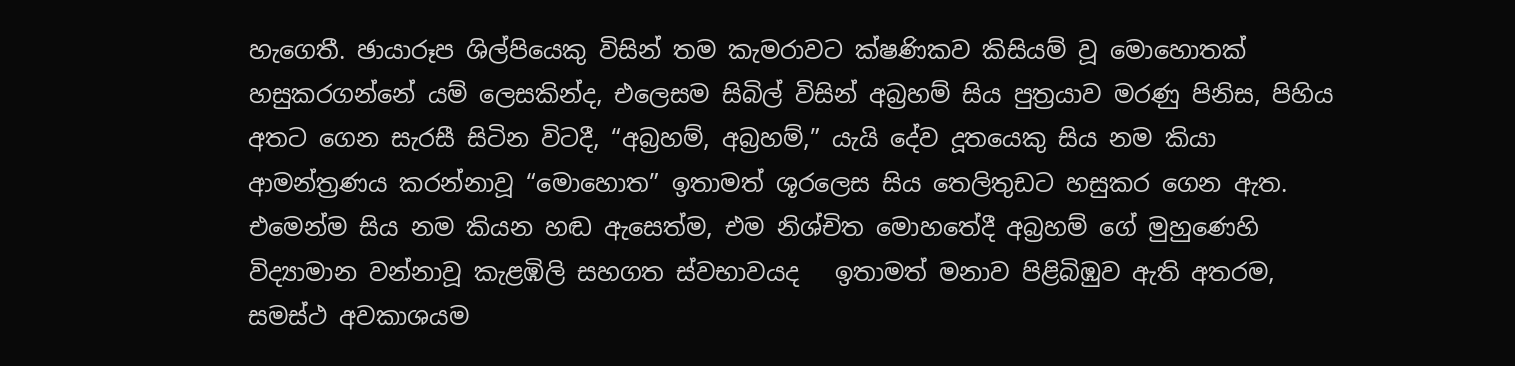හැගෙතී. ඡායාරූප ශිල්පියෙකු විසින් තම කැමරාවට ක්ෂණිකව කිසියම් වූ මොහොතක් හසුකරගන්නේ යම් ලෙසකින්ද, එලෙසම සිබිල් විසින් අබ්‍රහම් සිය පුත්‍රයාව මරණු පිනිස, පිහිය අතට ගෙන සැරසී සිටින විටදී, “අබ්‍රහම්, අබ්‍රහම්,” යැයි දේව දූතයෙකු සිය නම කියා ආමන්ත්‍රණය කරන්නාවූ “මොහොත” ඉතාමත් ශූරලෙස සිය තෙලිතුඩට හසුකර ගෙන ඇත. එමෙන්ම සිය නම කියන හඬ ඇසෙත්ම, එම නිශ්චිත මොහතේදී අබ්‍රහම් ගේ මුහුණෙහි විද්‍යාමාන වන්නාවූ කැළඹිලි සහගත ස්වභාවයද   ඉතාමත් මනාව පිළිබිඹුව ඇති අතරම, සමස්ථ අවකාශයම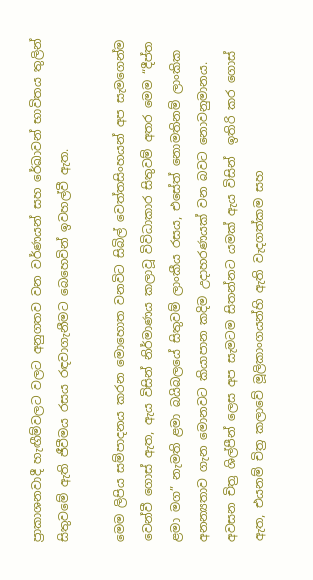ප්‍රාකාශනවාදී හැඟීම්වලට වලට අනුගතව වන වර්ණයන් සහ රේඛාවන් භාවිතය තුලින් සිතුවමේ ඇති ජීවීමය රසය රඳවාගැනීමට බෙහෙවින් ඉවහල්වී ඇත.

මෙම ලිපිය සම්පාදනය කරන මොහොත වනවිට සිබිල් වෙත්තසිංහයන් අප සැමගෙන්ම වෙන්වී ගොස් ඇත, ඇය විසින් නිර්මාණය කලාවූ විවිධාකාර සිතුවම් අතර මෙම “දීප්ත ළමා මග” නැමති ළමා බයිබලයේ සිතුවම් ලාංකීය රසය, එසේත් නොමතිනම් ලාංකික අනන්‍යතාව ගැන මොනවට කියාපාන කදිම උදාහරණයක් වන බවට නොවනුමානය. අවසන චිත්‍ර ශිල්පීන් ලෙස අප සැමටම සිතන්නට යමක් ඇය විසින්  ඉතිරි කර ගොස් ඇත, එයනම් චිත්‍ර කලාවේ මූලිකාංගයන්හි ඇති වැදගත්කම සහ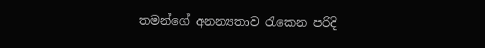තමන්ගේ අනන්‍යතාව රැකෙන පරිදි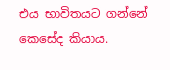එය භාවිතයට ගන්නේ කෙසේද කියාය.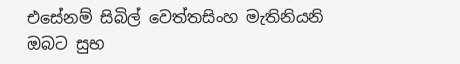එසේනම් සිබිල් වෙත්තසිංහ මැතිනියනි ඔබට සුභ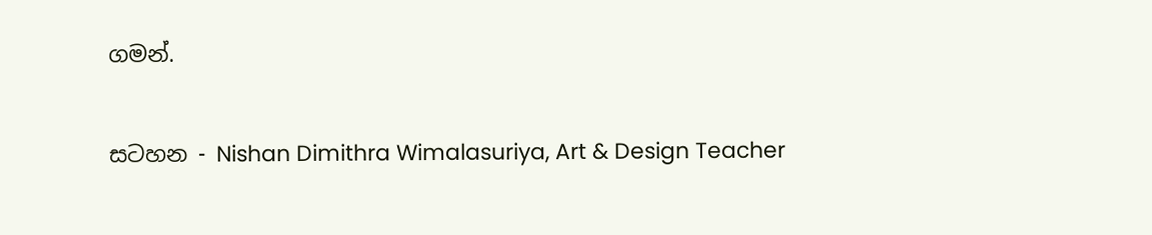ගමන්.

සටහන - Nishan Dimithra Wimalasuriya, Art & Design Teacher